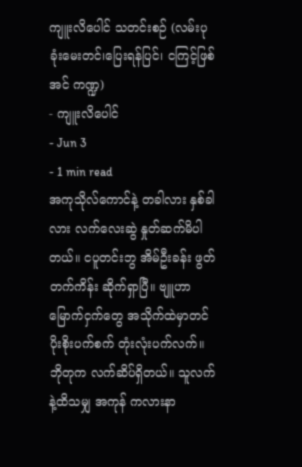ကျူးလိပေါင် သတင်းစဉ် (လမ်းပုခုံးမေးတင်၊ပြေးရန်ပြင်၊ ငကြင့်ဖြစ်အင် ကဏ္ဍ)
- ကျူးလိပေါင်
- Jun 3
- 1 min read
အကုသိုလ်ကောင်နဲ့ တခါလား နှစ်ခါလား လက်လေးဆွဲ နှုတ်ဆက်မိပါတယ်။ ငပူတင်းဘွ အိမ်ဦးခန်း ဖွတ်တက်ကိန်း ဆိုက်ရှာပြီ။ ဗျူဟာမြောက်ငှက်တွေ အသိုက်ထဲမှာတင် ပိုးစိုးပက်စက် တုံးလုံးပက်လက်။ ဘိုတုက လက်ဆိပ်ရှိတယ်။ သူလက်နဲ့ထိသမျှ အကုန် ကလားနာ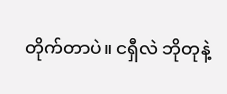တိုက်တာပဲ။ ငရှီလဲ ဘိုတုနဲ့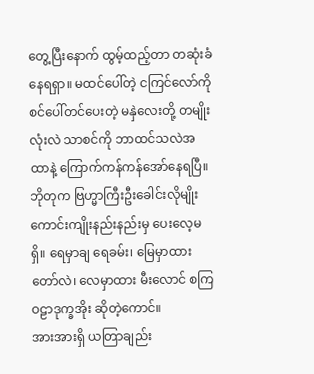တွေ့ပြီးနောက် ထွမ့်ထည့်တာ တဆုံးခံနေရရှာ။ မထင်ပေါ်တဲ့ ငကြင်လော်ကို စင်ပေါ်တင်ပေးတဲ့ မနှဲလေးတို့ တမျိုးလုံးလဲ သာစင်ကို ဘာထင်သလဲအထာနဲ့ ကြောက်ကန်ကန်အော်နေရပြီ။
ဘိုတုက ဗြဟ္မာကြီးဦးခေါင်းလိုမျိုး ကောင်းကျိုးနည်းနည်းမှ ပေးလေ့မရှိ။ ရေမှာချ ရေခမ်း၊ မြေမှာထား တော်လဲ၊ လေမှာထား မီးလောင် စကြဝဠာဒုက္ခအိုး ဆိုတဲ့ကောင်။
အားအားရှိ ယတြာချည်း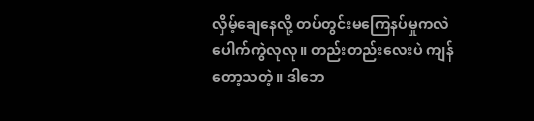လှိမ့်ချေနေလို့ တပ်တွင်းမကြေနပ်မှုကလဲ ပေါက်ကွဲလုလု။ တည်းတည်းလေးပဲ ကျန်တော့သတဲ့။ ဒါဘေ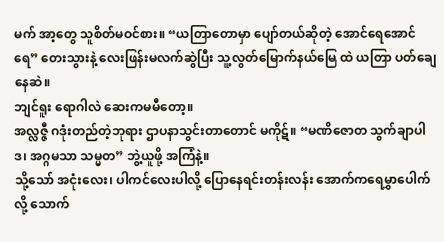မက် အာ့တွေ သူစိတ်မဝင်စား။ “ယတြာတောမှာ ပျော်တယ်ဆိုတဲ့ အောင်ရေအောင်ရေ” တေးသွားနဲ့ လေးဖြန်းမလက်ဆွဲပြီး သူ့လွတ်မြောက်နယ်မြေ ထဲ ယတြာ ပတ်ချေနေဆဲ။
ဘျင်ရူး ရောဂါလဲ ဆေးကမမီတော့။
အလ္လဇ္ဇီ ဂဒုံးတည်တဲ့ဘုရား ဌာပနာသွင်းတာတောင် မကိုဋ်။ “မဏိဇောတ သွက်ချာပါဒ၊ အဂ္ဂမသာ သမ္မတ” ဘွဲ့ယူဖို့ အကြံနဲ့။
သို့သော် အငုံးလေး၊ ပါကင်လေးပါလို့ ပြောနေရင်းတန်းလန်း အောက်ကရေမွှာပေါက်လို့ သောက်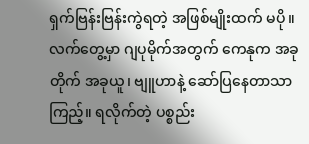ရှက်ဗြန်းဗြန်းကွဲရတဲ့ အဖြစ်မျိုးထက် မပို။
လက်တွေ့မှာ ဂျပုမိုက်အတွက် ကေနုက အခုတိုက် အခုယူ၊ ဗျူဟာနဲ့ ဆော်ပြနေတာသာကြည့်။ ရလိုက်တဲ့ ပစ္စည်း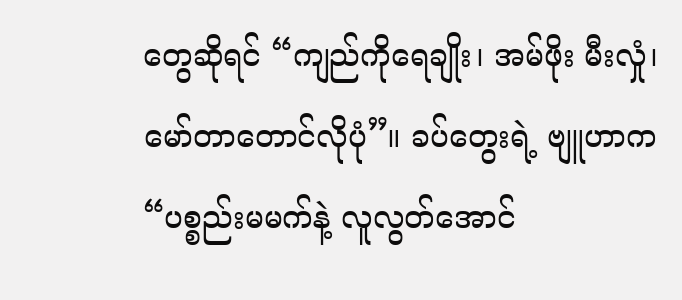တွေဆိုရင် “ကျည်ကိုရေချိုး၊ အမ်ဖိုး မီးလှုံ၊ မော်တာတောင်လိုပုံ”။ ခပ်တွေးရဲ့ ဗျူဟာက “ပစ္စည်းမမက်နဲ့ လူလွတ်အောင်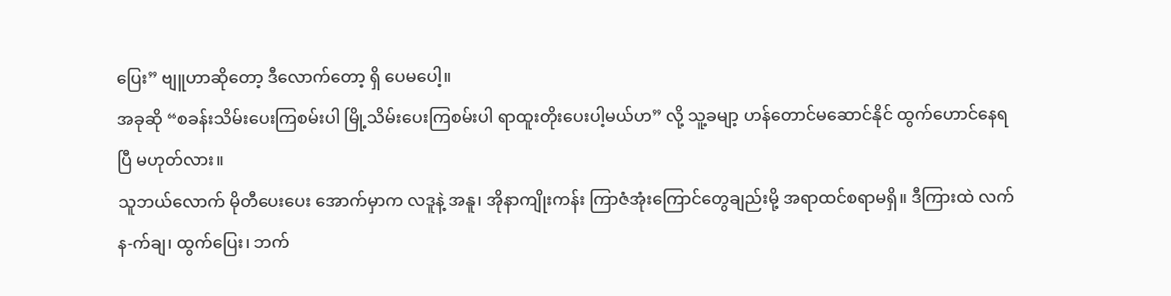ပြေး” ဗျူဟာဆိုတော့ ဒီလောက်တော့ ရှိ ပေမပေါ့။
အခုဆို “စခန်းသိမ်းပေးကြစမ်းပါ မြို့သိမ်းပေးကြစမ်းပါ ရာထူးတိုးပေးပါ့မယ်ဟ” လို့ သူ့ခမျာ့ ဟန်တောင်မဆောင်နိုင် ထွက်ဟောင်နေရပြီ မဟုတ်လား။
သူဘယ်လောက် မိုတီပေးပေး အောက်မှာက လဒူနဲ့ အနူ၊ အိုနာကျိုးကန်း ကြာဇံအုံးကြောင်တွေချည်းမို့ အရာထင်စရာမရှိ။ ဒီကြားထဲ လက်န-က်ချ၊ ထွက်ပြေး၊ ဘက်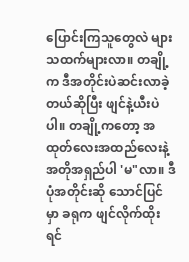ပြောင်းကြသူတွေလဲ များသထက်များလာ။ တချို့က ဒီအတိုင်းပဲဆင်းလာခဲ့တယ်ဆိုပြီး ဖျင်နဲ့ယီးပဲပါ။ တချို့ကတော့ အထုတ်လေးအထည်လေးနဲ့ အတိုအရှည်ပါ 'မ"လာ။ ဒီပုံအတိုင်းဆို သောင်ပြင်မှာ ခရုက ဖျင်လိုက်ထိုးရင်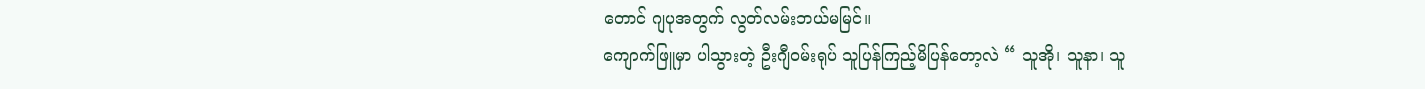တောင် ဂျပုအတွက် လွတ်လမ်းဘယ်မမြင်။
ကျောက်ဖြူမှာ ပါသွားတဲ့ ဦးဂျီဝမ်းရုပ် သူပြန်ကြည့်မိပြန်တော့လဲ “ သူအို၊ သူနာ၊ သူ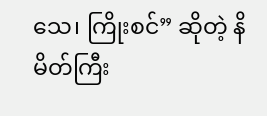သေ၊ ကြိုးစင်” ဆိုတဲ့ နိမိတ်ကြီး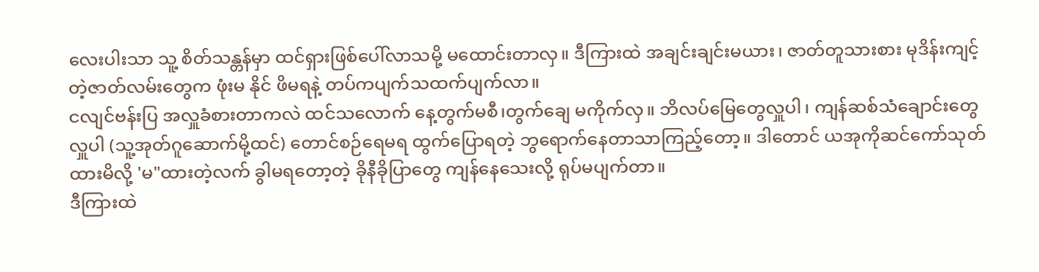လေးပါးသာ သူ့ စိတ်သန္တန်မှာ ထင်ရှားဖြစ်ပေါ်လာသမို့ မထောင်းတာလှ။ ဒီကြားထဲ အချင်းချင်းမယား၊ ဇာတ်တူသားစား မုဒိန်းကျင့်တဲ့ဇာတ်လမ်းတွေက ဖုံးမ နိုင် ဖိမရနဲ့ တပ်ကပျက်သထက်ပျက်လာ။
ငလျင်ဗန်းပြ အလှူခံစားတာကလဲ ထင်သလောက် နေ့တွက်မစီ၊တွက်ချေ မကိုက်လှ။ ဘိလပ်မြေတွေလှူပါ၊ ကျန်ဆစ်သံချောင်းတွေလှူပါ (သူ့အုတ်ဂူဆောက်မို့ထင်) တောင်စဉ်ရေမရ ထွက်ပြောရတဲ့ ဘွရောက်နေတာသာကြည့်တော့။ ဒါတောင် ယအုကိုဆင်ကော်သုတ်ထားမိလို့ 'မ"ထားတဲ့လက် ခွါမရတော့တဲ့ ခိုနီခိုပြာတွေ ကျန်နေသေးလို့ ရုပ်မပျက်တာ။
ဒီကြားထဲ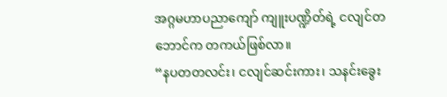အဂ္ဂမဟာပညာကျော် ကျူးပဏ္ဍိတ်ရဲ့ ငလျင်တဘောင်က တကယ်ဖြစ်လာ။
“နပတတလင်း၊ ငလျင်ဆင်းကား၊ သနင်းခွေး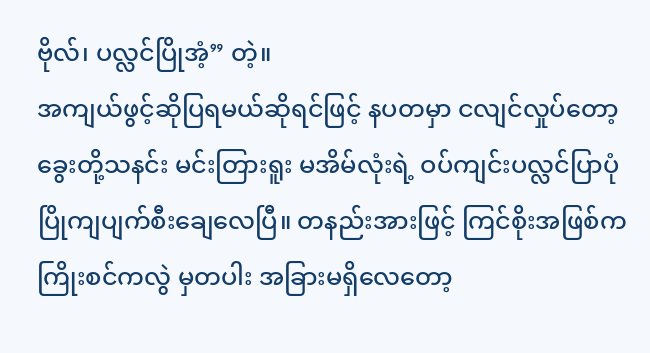ဗိုလ်၊ ပလ္လင်ပြိုအံ့” တဲ့။
အကျယ်ဖွင့်ဆိုပြရမယ်ဆိုရင်ဖြင့် နပတမှာ ငလျင်လှုပ်တော့ ခွေးတို့သနင်း မင်းတြားရူး မအိမ်လုံးရဲ့ ဝပ်ကျင်းပလ္လင်ပြာပုံ ပြိုကျပျက်စီးချေလေပြီ။ တနည်းအားဖြင့် ကြင်စိုးအဖြစ်က ကြိုးစင်ကလွဲ မှတပါး အခြားမရှိလေတော့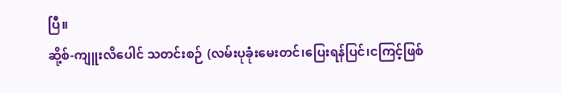ပြီ။
ဆို့စ်-ကျူးလိပေါင် သတင်းစဉ် (လမ်းပုခုံးမေးတင်၊ပြေးရန်ပြင်၊ငကြင့်ဖြစ်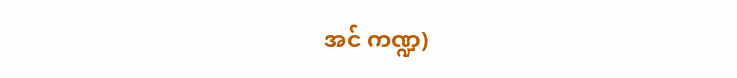အင် ကဏ္ဍ)